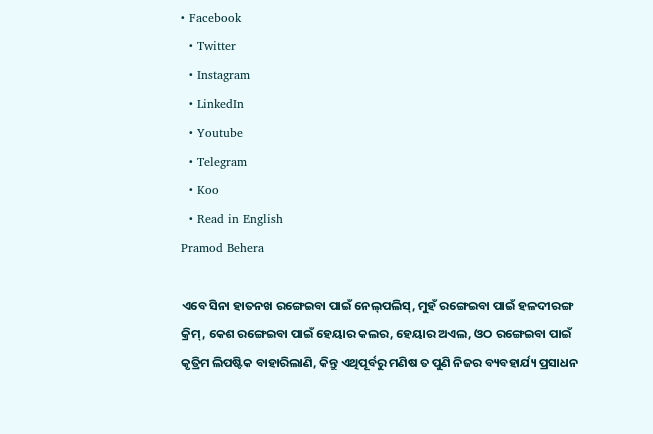• Facebook
  • Twitter
  • Instagram
  • LinkedIn
  • Youtube
  • Telegram
  • Koo
  • Read in English
Pramod Behera

ଏବେ ସିନା ହାତନଖ ରଙ୍ଗେଇବା ପାଇଁ ନେଲ୍‌ପଲିସ୍, ମୁହଁ ରଙ୍ଗେଇବା ପାଇଁ ହଳଦୀରଙ୍ଗ କ୍ରିମ୍, କେଶ ରଙ୍ଗେଇବା ପାଇଁ ହେୟାର କଲର, ହେୟାର ଅଏଲ, ଓଠ ରଙ୍ଗେଇବା ପାଇଁ କୃତ୍ରିମ ଲିପଷ୍ଟିକ ବାହାରିଲାଣି, କିନ୍ତୁ ଏଥିପୂର୍ବରୁ ମଣିଷ ତ ପୁଣି ନିଜର ବ୍ୟବହାର୍ଯ୍ୟ ପ୍ରସାଧନ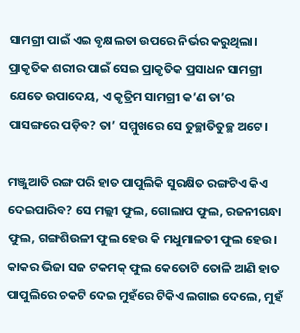ସାମଗ୍ରୀ ପାଇଁ ଏଇ ବୃକ୍ଷଲତା ଉପରେ ନିର୍ଭର କରୁଥିଲା। ପ୍ରାକୃତିକ ଶରୀର ପାଇଁ ସେଇ ପ୍ରାକୃତିକ ପ୍ରସାଧନ ସାମଗ୍ରୀ ଯେତେ ଉପାଦେୟ, ଏ କୃତ୍ରିମ ସାମଗ୍ରୀ କ’ଣ ତା’ର ପାସଙ୍ଗରେ ପଡ଼ିବ‌? ତା’ ସମ୍ମୁଖରେ ସେ ତୁଚ୍ଛାତିତୁଚ୍ଛ ଅଟେ।

ମଞ୍ଜୁଆତି ରଙ୍ଗ ପରି ହାତ ପାପୁଲିକି ସୁରକ୍ଷିତ ରଙ୍ଗଟିଏ କିଏ ଦେଇପାରିବ‌? ସେ ମଲ୍ଲୀ ଫୁଲ, ଗୋଲାପ ଫୁଲ, ରଜନୀଗନ୍ଧା ଫୁଲ, ଗଙ୍ଗଶିଉଳୀ ଫୁଲ ହେଉ କି ମଧୁମାଳତୀ ଫୁଲ ହେଉ। କାକର ଭିଜା ସଜ ଟକମକ୍ ଫୁଲ କେତୋଟି ତୋଳି ଆଣି ହାତ ପାପୁଲିରେ ଚକଟି ଦେଇ ମୁହଁରେ ଟିକିଏ ଲଗାଇ ଦେଲେ, ମୁହଁ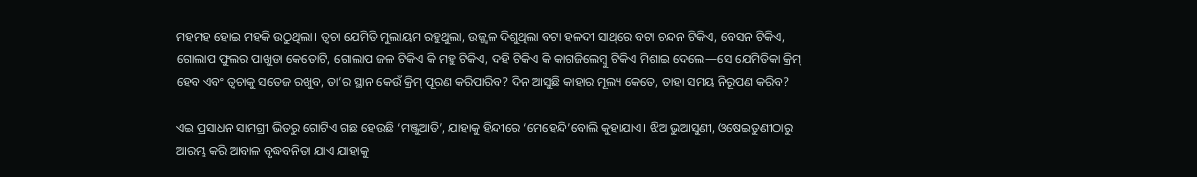ମହମହ ହୋଇ ମହକି ଉଠୁଥିଲା। ତ୍ୱଚା ଯେମିତି ମୁଲାୟମ ରହୁଥୁଲା, ଉଜ୍ଜ୍ଵଳ ଦିଶୁଥିଲା ବଟା ହଳଦୀ ସାଥ୍‌ରେ ବଟା ଚନ୍ଦନ ଟିକିଏ, ବେସନ ଟିକିଏ, ଗୋଲାପ ଫୁଲର ପାଖୁଡା କେତୋଟି, ଗୋଲାପ ଜଳ ଟିକିଏ କି ମହୁ ଟିକିଏ, ଦହି ଟିକିଏ କି କାଗଜିଲେମ୍ବୁ ଟିକିଏ ମିଶାଇ ଦେଲେ—ସେ ଯେମିତିକା କ୍ରିମ୍ ହେବ ଏବଂ ତ୍ୱଚାକୁ ସତେଜ ରଖୁବ, ତା’ର ସ୍ଥାନ କେଉଁ କ୍ରିମ୍ ପୂରଣ କରିପାରିବ? ଦିନ ଆସୁଛି କାହାର ମୂଲ୍ୟ କେତେ, ତାହା ସମୟ ନିରୂପଣ କରିବ‌?

ଏଇ ପ୍ରସାଧନ ସାମଗ୍ରୀ ଭିତରୁ ଗୋଟିଏ ଗଛ ହେଉଛି ‘ମଞ୍ଜୁଆତି’, ଯାହାକୁ ହିନ୍ଦୀରେ ‘ମେହେନ୍ଦି’ବୋଲି କୁହାଯାଏ। ଝିଅ ଭୁଆସୁଣୀ, ଓଷେଇତୁଣୀଠାରୁ ଆରମ୍ଭ କରି ଆବାଳ ବୃଦ୍ଧବନିତା ଯାଏ ଯାହାକୁ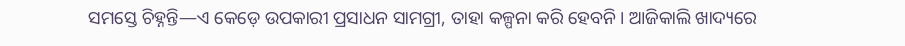ସମସ୍ତେ ଚିହ୍ନନ୍ତି—ଏ କେଡ଼େ ଉପକାରୀ ପ୍ରସାଧନ ସାମଗ୍ରୀ, ତାହା କଳ୍ପନା କରି ହେବନି। ଆଜିକାଲି ଖାଦ୍ୟରେ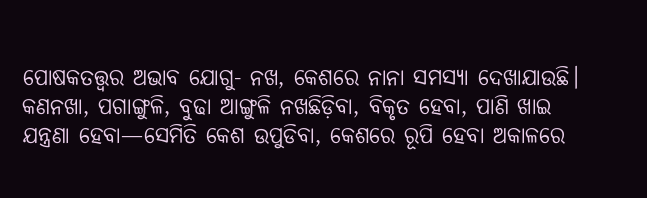ପୋଷକତତ୍ତ୍ଵର ଅଭାବ ଯୋଗୁ- ନଖ, କେଶରେ ନାନା ସମସ୍ୟା ଦେଖାଯାଉଛି। କଣନଖା, ପଗାଙ୍ଗୁଳି, ବୁଢା ଆଙ୍ଗୁଳି ନଖଛିଡ଼ିବା, ବିକୃତ ହେବା, ପାଣି ଖାଇ ଯନ୍ତ୍ରଣା ହେବା—ସେମିତି କେଶ ଉପୁଡିବା, କେଶରେ ରୂପି ହେବା ଅକାଳରେ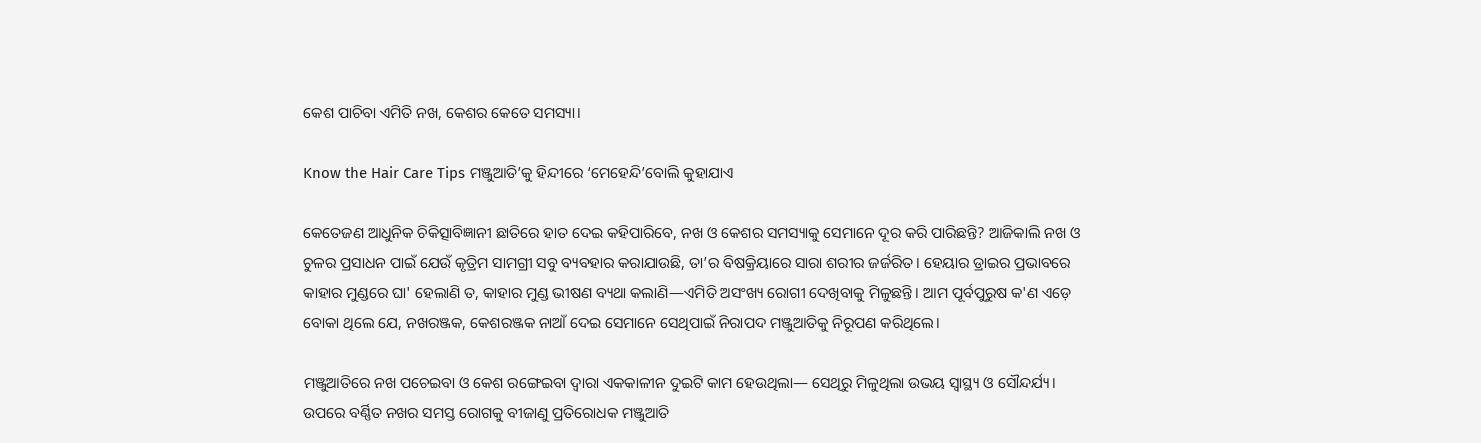କେଶ ପାଚିବା ଏମିତି ନଖ, କେଶର କେତେ ସମସ୍ୟା।

Know the Hair Care Tips ମଞ୍ଜୁଆତି’କୁ ହିନ୍ଦୀରେ ‘ମେହେନ୍ଦି’ବୋଲି କୁହାଯାଏ

କେତେଜଣ ଆଧୁନିକ ଚିକିତ୍ସାବିଜ୍ଞାନୀ ଛାତିରେ ହାତ ଦେଇ କହିପାରିବେ, ନଖ ଓ କେଶର ସମସ୍ୟାକୁ ସେମାନେ ଦୂର କରି ପାରିଛନ୍ତି? ଆଜିକାଲି ନଖ ଓ ଚୁଳର ପ୍ରସାଧନ ପାଇଁ ଯେଉଁ କୃତ୍ରିମ ସାମଗ୍ରୀ ସବୁ ବ୍ୟବହାର କରାଯାଉଛି, ତା’ର ବିଷକ୍ରିୟାରେ ସାରା ଶରୀର ଜର୍ଜରିତ। ହେୟାର ଡ୍ରାଇର ପ୍ରଭାବରେ କାହାର ମୁଣ୍ଡରେ ଘା' ହେଲାଣି ତ, କାହାର ମୁଣ୍ଡ ଭୀଷଣ ବ୍ୟଥା କଲାଣି—ଏମିତି ଅସଂଖ୍ୟ ରୋଗୀ ଦେଖିବାକୁ ମିଳୁଛନ୍ତି। ଆମ ପୂର୍ବପୁରୁଷ କ'ଣ ଏଡ଼େ ବୋକା ଥିଲେ ଯେ, ନଖରଞ୍ଜକ, କେଶରଞ୍ଜକ ନାଆଁ ଦେଇ ସେମାନେ ସେଥିପାଇଁ ନିରାପଦ ମଞ୍ଜୁଆତିକୁ ନିରୂପଣ କରିଥିଲେ।

ମଞ୍ଜୁଆତିରେ ନଖ ପଚେଇବା ଓ କେଶ ରଙ୍ଗେଇବା ଦ୍ଵାରା ଏକକାଳୀନ ଦୁଇଟି କାମ ହେଉଥିଲା— ସେଥିରୁ ମିଳୁଥିଲା ଉଭୟ ସ୍ଵାସ୍ଥ୍ୟ ଓ ସୌନ୍ଦର୍ଯ୍ୟ। ଉପରେ ବର୍ଣ୍ଣିତ ନଖର ସମସ୍ତ ରୋଗକୁ ବୀଜାଣୁ ପ୍ରତିରୋଧକ ମଞ୍ଜୁଆତି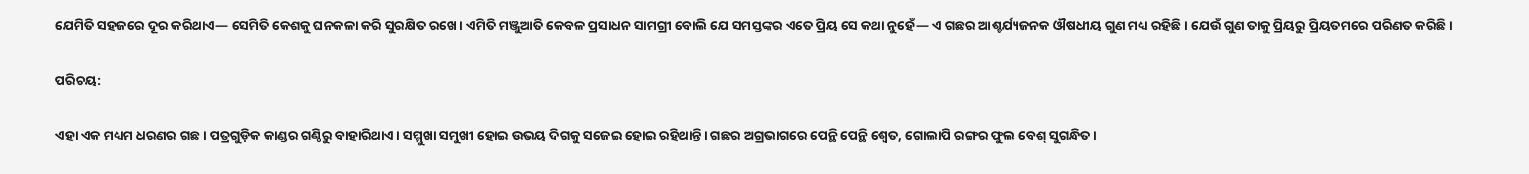ଯେମିତି ସହଜରେ ଦୂର କରିଥାଏ— ସେମିତି କେଶକୁ ଘନକଳା କରି ସୁରକ୍ଷିତ ରଖେ। ଏମିତି ମଞ୍ଜୁଆତି କେବଳ ପ୍ରସାଧନ ସାମଗ୍ରୀ ବୋଲି ଯେ ସମସ୍ତଙ୍କର ଏତେ ପ୍ରିୟ ସେ କଥା ନୁହେଁ— ଏ ଗଛର ଆଶ୍ଚର୍ଯ୍ୟଜନକ ଔଷଧୀୟ ଗୁଣ ମଧ୍ୟ ରହିଛି। ଯେଉଁ ଗୁଣ ତାକୁ ପ୍ରିୟରୁ ପ୍ରିୟତମରେ ପରିଣତ କରିଛି।

ପରିଚୟ:

ଏହା ଏକ ମଧ୍ୟମ ଧରଣର ଗଛ। ପତ୍ରଗୁଡ଼ିକ କାଣ୍ଡର ଗଣ୍ଠିରୁ ବାହାରିଥାଏ। ସମ୍ମୁଖା ସମୁଖୀ ହୋଇ ଉଭୟ ଦିଗକୁ ସଜେଇ ହୋଇ ରହିଥାନ୍ତି। ଗଛର ଅଗ୍ରଭାଗରେ ପେନ୍ଥି ପେନ୍ଥି ଶ୍ୱେତ, ଗୋଲାପି ରଙ୍ଗର ଫୁଲ ବେଶ୍ ସୁଗନ୍ଧିତ।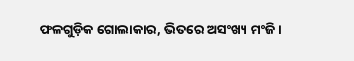ଫଳଗୁଡ଼ିକ ଗୋଲାକାର, ଭିତରେ ଅସଂଖ୍ୟ ମଂଜି।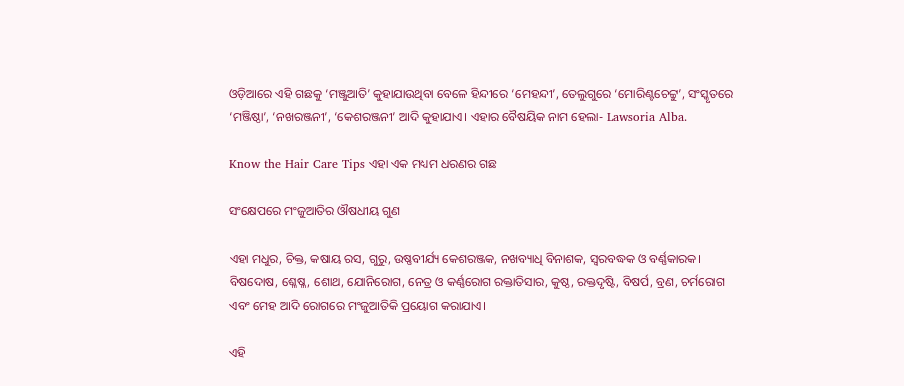ଓଡ଼ିଆରେ ଏହି ଗଛକୁ ‘ମଞ୍ଜୁଆତି’ କୁହାଯାଉଥିବା ବେଳେ ହିନ୍ଦୀରେ ‘ମେହନ୍ଦୀ’, ତେଲୁଗୁରେ ‘ମୋରିଣ୍ଟଚେଟ୍ଟୁ’, ସଂସ୍କୃତରେ ‘ମଞ୍ଜିଷ୍ଠା’, ‘ନଖରଞ୍ଜନୀ’, ‘କେଶରଞ୍ଜନୀ’ ଆଦି କୁହାଯାଏ। ଏହାର ବୈଷୟିକ ନାମ ହେଲା- Lawsoria Alba.

Know the Hair Care Tips ଏହା ଏକ ମଧ୍ୟମ ଧରଣର ଗଛ

ସଂକ୍ଷେପରେ ମଂଜୁଆତିର ଔଷଧୀୟ ଗୁଣ

ଏହା ମଧୁର, ଚିକ୍ତ, କଷାୟ ରସ, ଗୁରୁ, ଉଷ୍ଣବୀର୍ଯ୍ୟ କେଶରଞ୍ଜକ, ନଖବ୍ୟାଧି ବିନାଶକ, ସ୍ୱରବଦ୍ଧକ ଓ ବର୍ଣ୍ଣକାରକ। ବିଷଦୋଷ, ଶ୍ଳେଷ୍ଳ, ଶୋଥ, ଯୋନିରୋଗ, ନେତ୍ର ଓ କର୍ଣ୍ଣରୋଗ ରକ୍ତାତିସାର, କୁଷ୍ଠ, ରକ୍ତଦୃଷ୍ଟି, ବିଷର୍ପ, ବ୍ରଣ, ଚର୍ମରୋଗ ଏବଂ ମେହ ଆଦି ରୋଗରେ ମଂଜୁଆତିକି ପ୍ରୟୋଗ କରାଯାଏ।

ଏହି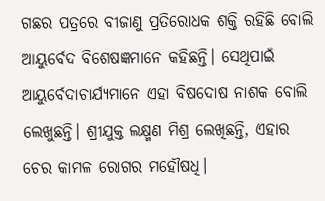ଗଛର ପତ୍ରରେ ବୀଜାଣୁ ପ୍ରତିରୋଧକ ଶକ୍ତି ରହିଛି ବୋଲି ଆୟୁର୍ବେଦ ବିଶେଷଜ୍ଞମାନେ କହିଛନ୍ତି। ସେଥିପାଇଁ ଆୟୁର୍ବେଦାଚାର୍ଯ୍ୟମାନେ ଏହା ବିଷଦୋଷ ନାଶକ ବୋଲି ଲେଖୁଛନ୍ତି। ଶ୍ରୀଯୁକ୍ତ ଲକ୍ଷ୍ମଣ ମିଶ୍ର ଲେଖିଛନ୍ତି, ଏହାର ଚେର କାମଳ ରୋଗର ମହୌଷଧି।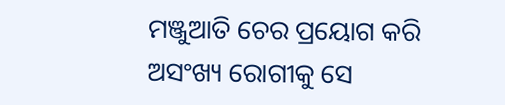ମଞ୍ଜୁଆତି ଚେର ପ୍ରୟୋଗ କରି ଅସଂଖ୍ୟ ରୋଗୀକୁ ସେ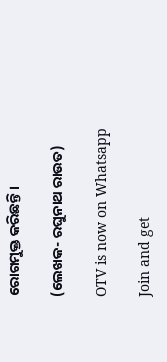ରୋଗମୁକ୍ତ କରିଛନ୍ତି।

(ଲେଖକ- ରଘୁନାଥ ରାଉତ)

OTV is now on Whatsapp

Join and get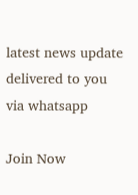latest news update delivered to you via whatsapp

Join Now